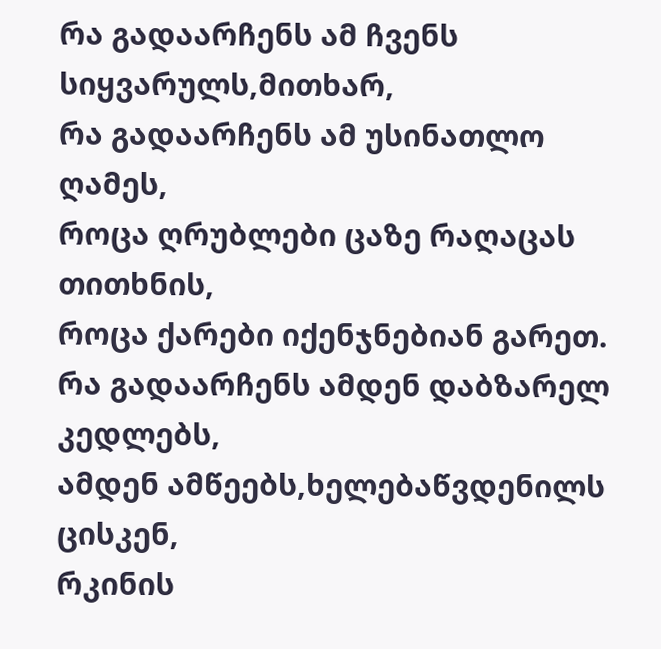რა გადაარჩენს ამ ჩვენს სიყვარულს,მითხარ,
რა გადაარჩენს ამ უსინათლო ღამეს,
როცა ღრუბლები ცაზე რაღაცას თითხნის,
როცა ქარები იქენჯნებიან გარეთ.
რა გადაარჩენს ამდენ დაბზარელ კედლებს,
ამდენ ამწეებს,ხელებაწვდენილს ცისკენ,
რკინის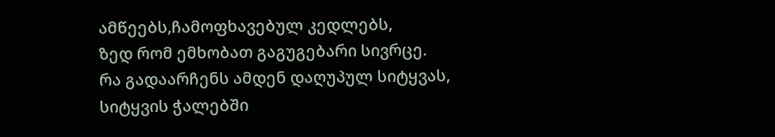ამწეებს,ჩამოფხავებულ კედლებს,
ზედ რომ ემხობათ გაგუგებარი სივრცე.
რა გადაარჩენს ამდენ დაღუპულ სიტყვას,
სიტყვის ჭალებში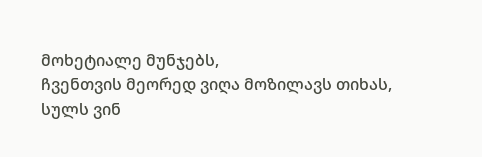მოხეტიალე მუნჯებს,
ჩვენთვის მეორედ ვიღა მოზილავს თიხას,
სულს ვინ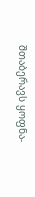შთაბერავს ყოფნა-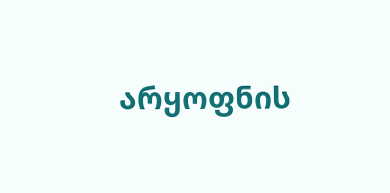არყოფნის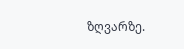ზღვარზე.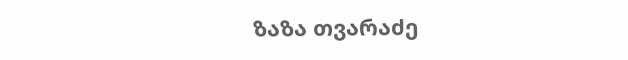ზაზა თვარაძე